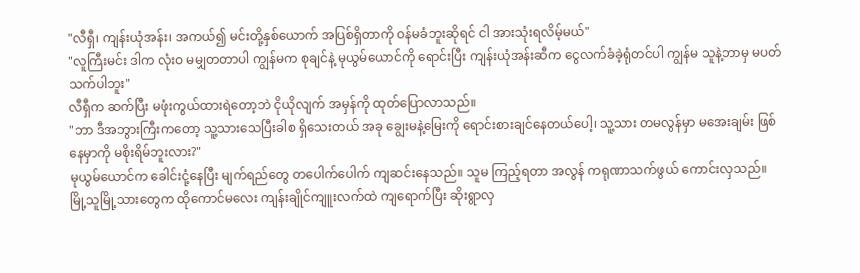"လီရှီ၊ ကျန်းယုံအန်း၊ အကယ်၍ မင်းတို့နှစ်ယောက် အပြစ်ရှိတာကို ဝန်မခံဘူးဆိုရင် ငါ အားသုံးရလိမ့်မယ်"
"လူကြီးမင်း ဒါက လုံးဝ မမျှတတာပါ ကျွန်မက စုချင်နဲ့ မုယွမ်ယောင်ကို ရောင်းပြီး ကျန်းယုံအန်းဆီက ငွေလက်ခံခဲ့ရုံတင်ပါ ကျွန်မ သူနဲ့ဘာမှ မပတ်သက်ပါဘူး"
လီရှီက ဆက်ပြီး မဖုံးကွယ်ထားရဲတော့ဘဲ ငိုယိုလျက် အမှန်ကို ထုတ်ပြောလာသည်။
"ဘာ ဒီအဘွားကြီးကတော့ သူ့သားသေပြီးခါစ ရှိသေးတယ် အခု ချွေးမနဲ့မြေးကို ရောင်းစားချင်နေတယ်ပေါ့၊ သူ့သား တမလွန်မှာ မအေးချမ်း ဖြစ်နေမှာကို မစိုးရိမ်ဘူးလား?"
မုယွမ်ယောင်က ခေါင်းငုံ့နေပြီး မျက်ရည်တွေ တပေါက်ပေါက် ကျဆင်းနေသည်။ သူမ ကြည့်ရတာ အလွန် ကရုဏာသက်ဖွယ် ကောင်းလှသည်။
မြို့သူမြို့သားတွေက ထိုကောင်မလေး ကျန်းချိုင်ကျူးလက်ထဲ ကျရောက်ပြီး ဆိုးရွာလှ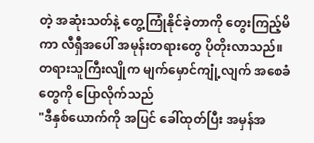တဲ့ အဆုံးသတ်နဲ့ တွေ့ကြုံနိုင်ခဲ့တာကို တွေးကြည့်မိကာ လီရှီအပေါ် အမုန်းတရားတွေ ပိုတိုးလာသည်။
တရားသူကြီးလျိုက မျက်မှောင်ကျုံ့လျက် အစေခံတွေကို ပြောလိုက်သည်
"ဒီနှစ်ယောက်ကို အပြင် ခေါ်ထုတ်ပြီး အမှန်အ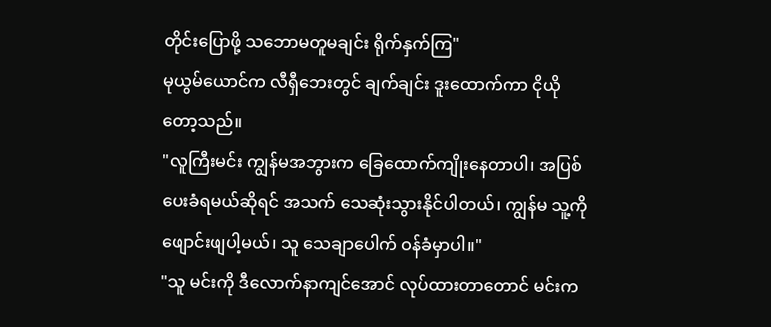တိုင်းပြောဖို့ သဘောမတူမချင်း ရိုက်နှက်ကြ"
မုယွမ်ယောင်က လီရှီဘေးတွင် ချက်ချင်း ဒူးထောက်ကာ ငိုယိုတော့သည်။
"လူကြီးမင်း ကျွန်မအဘွားက ခြေထောက်ကျိုးနေတာပါ၊ အပြစ်ပေးခံရမယ်ဆိုရင် အသက် သေဆုံးသွားနိုင်ပါတယ်၊ ကျွန်မ သူ့ကို ဖျောင်းဖျပါ့မယ်၊ သူ သေချာပေါက် ဝန်ခံမှာပါ။"
"သူ မင်းကို ဒီလောက်နာကျင်အောင် လုပ်ထားတာတောင် မင်းက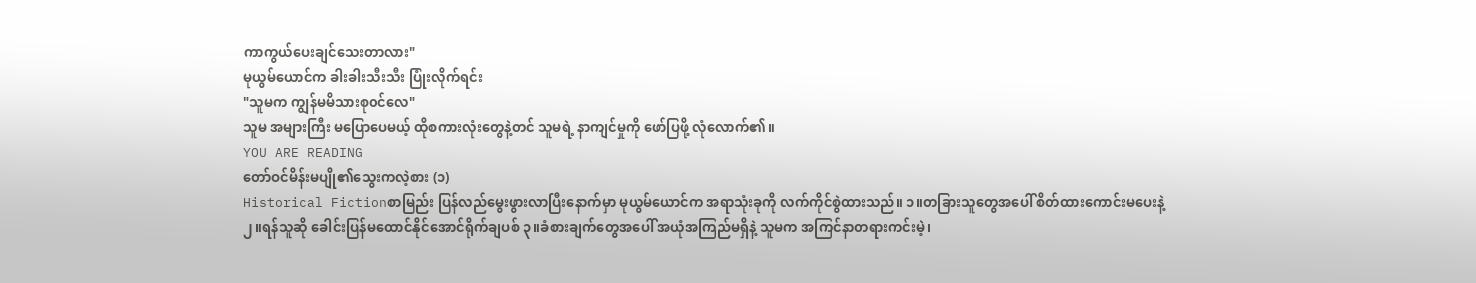ကာကွယ်ပေးချင်သေးတာလား"
မုယွမ်ယောင်က ခါးခါးသီးသီး ပြုံးလိုက်ရင်း
"သူမက ကျွန်မမိသားစု၀င်လေ"
သူမ အများကြီး မပြောပေမယ့် ထိုစကားလုံးတွေနဲ့တင် သူမရဲ့ နာကျင်မှုကို ဖော်ပြဖို့ လုံလောက်၏။
YOU ARE READING
တော်ဝင်မိန်းမပျို၏သွေးကလဲ့စား (၁)
Historical Fictionစာမြည်း ပြန်လည်မွေးဖွားလာပြီးနောက်မှာ မုယွမ်ယောင်က အရာသုံးခုကို လက်ကိုင်စွဲထားသည်။ ၁။တခြားသူတွေအပေါ် စိတ်ထားကောင်းမပေးနဲ့ ၂။ရန်သူဆို ခေါင်းပြန်မထောင်နိုင်အောင်ရိုက်ချပစ် ၃။ခံစားချက်တွေအပေါ် အယုံအကြည်မရှိနဲ့ သူမက အကြင်နာတရားကင်းမဲ့၊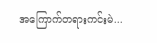အကြောက်တရားကင်းမဲ...